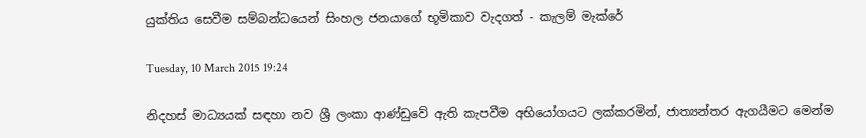යුක්තිය සෙවීම සම්බන්ධයෙන් සිංහල ජනයාගේ භූමිකාව වැදගත් - කැලම් මැක්රේ

Tuesday, 10 March 2015 19:24

නිදහස් මාධ්‍යයක් සඳහා නව ශ්‍රී ලංකා ආණ්ඩුවේ ඇති කැපවීම අභියෝගයට ලක්කරමින්, ජාත්‍යන්තර ඇගයීමට මෙන්ම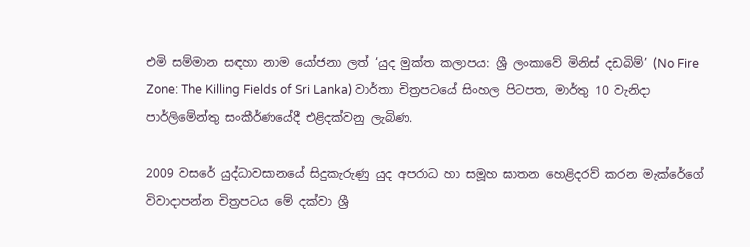එමි සම්මාන සඳහා නාම යෝජනා ලත් ‘යුද මුක්ත කලාපය: ශ්‍රී ලංකාවේ මිනිස් දඩබිම්’ (No Fire Zone: The Killing Fields of Sri Lanka) වාර්තා චිත්‍රපටයේ සිංහල පිටපත, මාර්තු 10 වැනිදා පාර්ලිමේන්තු සංකීර්ණයේදී එළිදක්වනු ලැබිණ.

2009 වසරේ යුද්ධාවසානයේ සිදුකැරුණු යුද අපරාධ හා සමූහ ඝාතන හෙළිදරව් කරන මැක්රේගේ විවාදාපන්න චිත්‍රපටය මේ දක්වා ශ්‍රී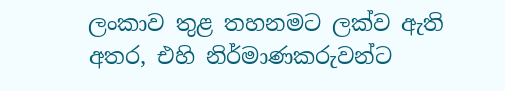ලංකාව තුළ තහනමට ලක්ව ඇති අතර, එහි නිර්මාණකරුවන්ට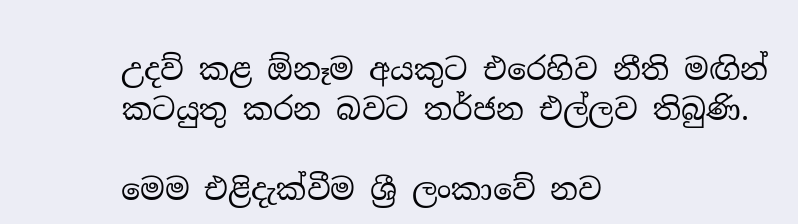උදව් කළ ඕනෑම අයකුට එරෙහිව නීති මඟින් කටයුතු කරන බවට තර්ජන එල්ලව තිබුණි.

මෙම එළිදැක්වීම ශ්‍රී ලංකාවේ නව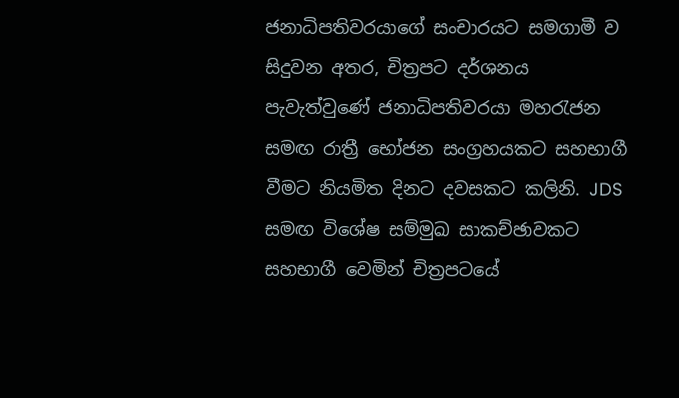ජනාධිපතිවරයාගේ සංචාරයට සමගාමී ව සිදුවන අතර, චිත්‍රපට දර්ශනය පැවැත්වුණේ ජනාධිපතිවරයා මහරැජන සමඟ රාත්‍රී භෝජන සංග්‍රහයකට සහභාගී වීමට නියමිත දිනට දවසකට කලිනි. JDS සමඟ විශේෂ සම්මුඛ සාකච්ඡාවකට සහභාගී වෙමින් චිත්‍රපටයේ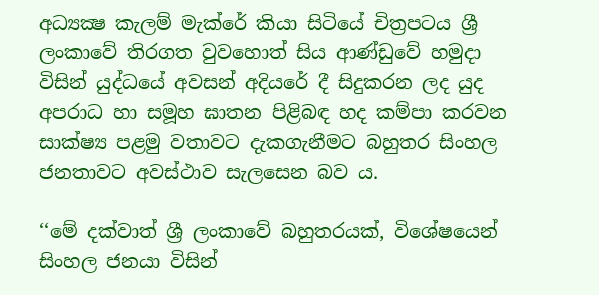අධ්‍යක්‍ෂ කැලම් මැක්රේ කියා සිටියේ චිත්‍රපටය ශ්‍රී ලංකාවේ තිරගත වුවහොත් සිය ආණ්ඩුවේ හමුදා විසින් යුද්ධයේ අවසන් අදියරේ දී සිදුකරන ලද යුද අපරාධ හා සමූහ ඝාතන පිළිබඳ හද කම්පා කරවන සාක්ෂ්‍ය පළමු වතාවට දැකගැනීමට බහුතර සිංහල ජනතාවට අවස්ථාව සැලසෙන බව ය.

‘‘මේ දක්වාත් ශ්‍රී ලංකාවේ බහුතරයක්, විශේෂයෙන් සිංහල ජනයා විසින්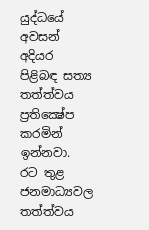යුද්ධයේ අවසන් අදියර පිළිබඳ සත්‍ය තත්ත්වය ප්‍රතික්‍ෂේප කරමින් ඉන්නවා. රට තුළ ජනමාධ්‍යවල තත්ත්වය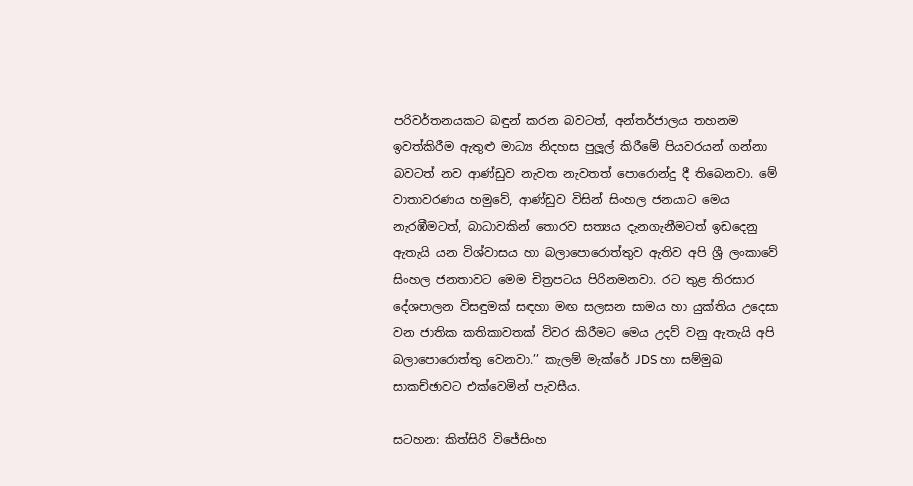පරිවර්තනයකට බඳුන් කරන බවටත්, අන්තර්ජාලය තහනම ඉවත්කිරීම ඇතුළු මාධ්‍ය නිදහස පුලූල් කිරීමේ පියවරයන් ගන්නා බවටත් නව ආණ්ඩුව නැවත නැවතත් පොරොන්දු දී තිබෙනවා. මේ වාතාවරණය හමුවේ, ආණ්ඩුව විසින් සිංහල ජනයාට මෙය නැරඹීමටත්, බාධාවකින් තොරව සත්‍යය දැනගැනීමටත් ඉඩදෙනු ඇතැයි යන විශ්වාසය හා බලාපොරොත්තුව ඇතිව අපි ශ්‍රී ලංකාවේ සිංහල ජනතාවට මෙම චිත්‍රපටය පිරිනමනවා. රට තුළ තිරසාර දේශපාලන විසඳුමක් සඳහා මඟ සලසන සාමය හා යුක්තිය උදෙසා වන ජාතික කතිකාවතක් විවර කිරීමට මෙය උදව් වනු ඇතැයි අපි බලාපොරොත්තු වෙනවා.’’ කැලම් මැක්රේ JDS හා සම්මුඛ සාකච්ඡාවට එක්වෙමින් පැවසීය.

සටහන: කිත්සිරි විජේසිංහ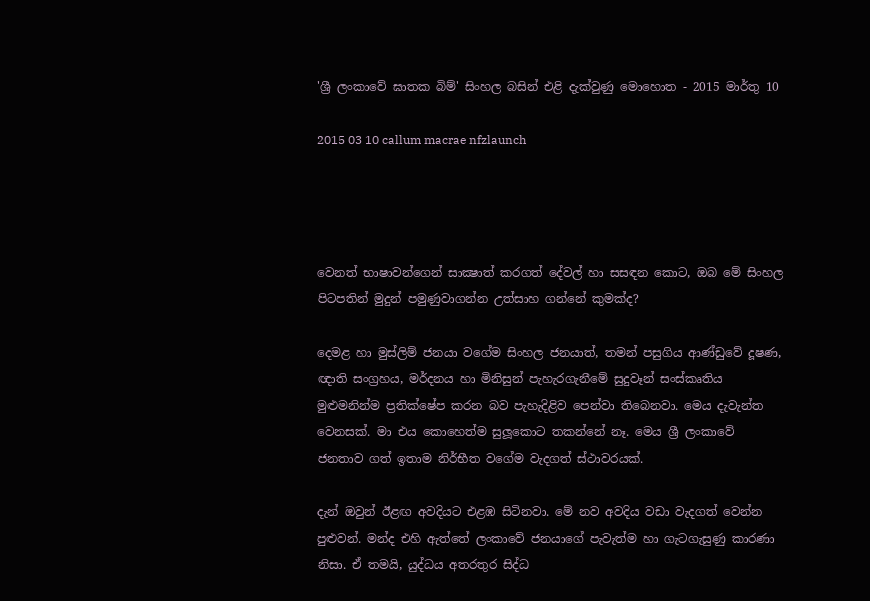'ශ්‍රී ලංකාවේ ඝාතක බිම්' සිංහල බසින් එළි දැක්වුණු මොහොත - 2015 මාර්තු 10

2015 03 10 callum macrae nfzlaunch




වෙනත් භාෂාවන්ගෙන් සාක්‍ෂාත් කරගත් දේවල් හා සසඳන කොට, ඔබ මේ සිංහල පිටපතින් මුදුන් පමුණුවාගන්න උත්සාහ ගන්නේ කුමක්ද?

දෙමළ හා මුස්ලිම් ජනයා වගේම සිංහල ජනයාත්, තමන් පසුගිය ආණ්ඩුවේ දූෂණ, ඥාති සංග්‍රහය, මර්දනය හා මිනිසුන් පැහැරගැනීමේ සුදුවෑන් සංස්කෘතිය මුළුමනින්ම ප්‍රතික්ෂේප කරන බව පැහැදිළිව පෙන්වා තිබෙනවා. මෙය දැවැන්ත වෙනසක්. මා එය කොහෙත්ම සුලූකොට තකන්නේ නෑ. මෙය ශ්‍රී ලංකාවේ ජනතාව ගත් ඉතාම නිර්භීත වගේම වැදගත් ස්ථාවරයක්.

දැන් ඔවුන් ඊළඟ අවදියට එළඹ සිටිනවා. මේ නව අවදිය වඩා වැදගත් වෙන්න පුළුවන්. මන්ද එහි ඇත්තේ ලංකාවේ ජනයාගේ පැවැත්ම හා ගැටගැසුණු කාරණා නිසා. ඒ තමයි, යුද්ධය අතරතුර සිද්ධ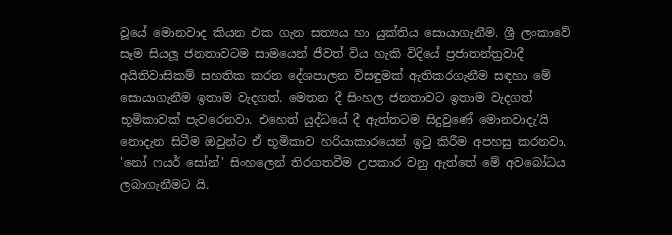වූයේ මොනවාද කියන එක ගැන සත්‍යය හා යුක්තිය සොයාගැනීම. ශ්‍රී ලංකාවේ සෑම සියලූ ජනතාවටම සාමයෙන් ජීවත් විය හැකි විදියේ ප්‍රජාතන්ත්‍රවාදී අයිතිවාසිකම් සහතික කරන දේශපාලන විසඳුමක් ඇතිකරගැනීම සඳහා මේ සොයාගැනීම ඉතාම වැදගත්. මෙතන දී සිංහල ජනතාවට ඉතාම වැදගත් භූමිකාවක් පැවරෙනවා. එහෙත් යුද්ධයේ දී ඇත්තටම සිදුවුණේ මොනවාදැ’යි නොදැන සිටීම ඔවුන්ට ඒ භූමිකාව හරියාකාරයෙන් ඉටු කිරීම අපහසු කරනවා. 'නෝ ෆයර් සෝන්' සිංහලෙන් තිරගතවීම උපකාර වනු ඇත්තේ මේ අවබෝධය ලබාගැනීමට යි.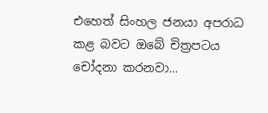එහෙත් සිංහල ජනයා අපරාධ කළ බවට ඔබේ චිත්‍රපටය චෝදනා කරනවා...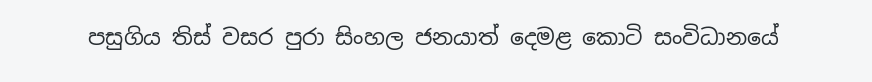පසුගිය තිස් වසර පුරා සිංහල ජනයාත් දෙමළ කොටි සංවිධානයේ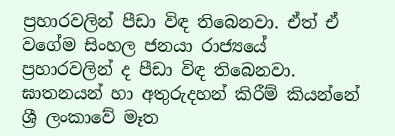ප්‍රහාරවලින් පීඩා විඳ තිබෙනවා. ඒත් ඒ වගේම සිංහල ජනයා රාජ්‍යයේ ප්‍රහාරවලින් ද පීඩා විඳ තිබෙනවා. ඝාතනයන් හා අතුරුදහන් කිරීම් කියන්නේ ශ්‍රී ලංකාවේ මෑත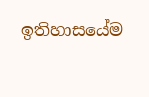ඉතිහාසයේම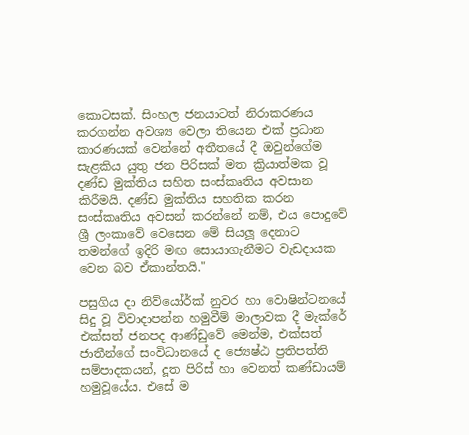කොටසක්. සිංහල ජනයාටත් නිරාකරණය කරගන්න අවශ්‍ය වෙලා තියෙන එක් ප්‍රධාන කාරණයක් වෙන්නේ අතීතයේ දී ඔවුන්ගේම සැළකිය යුතු ජන පිරිසක් මත ක්‍රියාත්මක වූ දණ්ඩ මුක්තිය සහිත සංස්කෘතිය අවසාන කිරීමයි. දණ්ඩ මුක්තිය සහතික කරන සංස්කෘතිය අවසන් කරන්නේ නම්, එය පොදුවේ ශ්‍රී ලංකාවේ වෙසෙන මේ සියලූ දෙනාට තමන්ගේ ඉදිරි මඟ සොයාගැනීමට වැඩදායක වෙන බව ඒකාන්තයි."

පසුගිය දා නිව්යෝර්ක් නුවර හා වොෂින්ටනයේ සිදු වූ විවාදාපන්න හමුවීම් මාලාවක දී මැක්රේ එක්සත් ජනපද ආණ්ඩුවේ මෙන්ම, එක්සත් ජාතීන්ගේ සංවිධානයේ ද ජ්‍යෙෂ්ඨ ප්‍රතිපත්ති සම්පාදකයන්, දූත පිරිස් හා වෙනත් කණ්ඩායම් හමුවූයේය. එසේ ම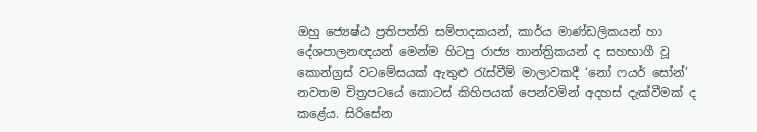ඔහු ජ්‍යෙෂ්ඨ ප්‍රතිපත්ති සම්පාදකයන්, කාර්ය මාණ්ඩලිකයන් හා දේශපාලනඥයන් මෙන්ම හිටපු රාජ්‍ය තාන්ත්‍රිකයන් ද සහභාගී වූ කොන්ග්‍රස් වටමේසයක් ඇතුළු රැස්වීම් මාලාවකදී ‘නෝ ෆයර් සෝන්’ නවතම චිත්‍රපටයේ කොටස් කිහිපයක් පෙන්වමින් අදහස් දැක්වීමක් ද කළේය. සිරිසේන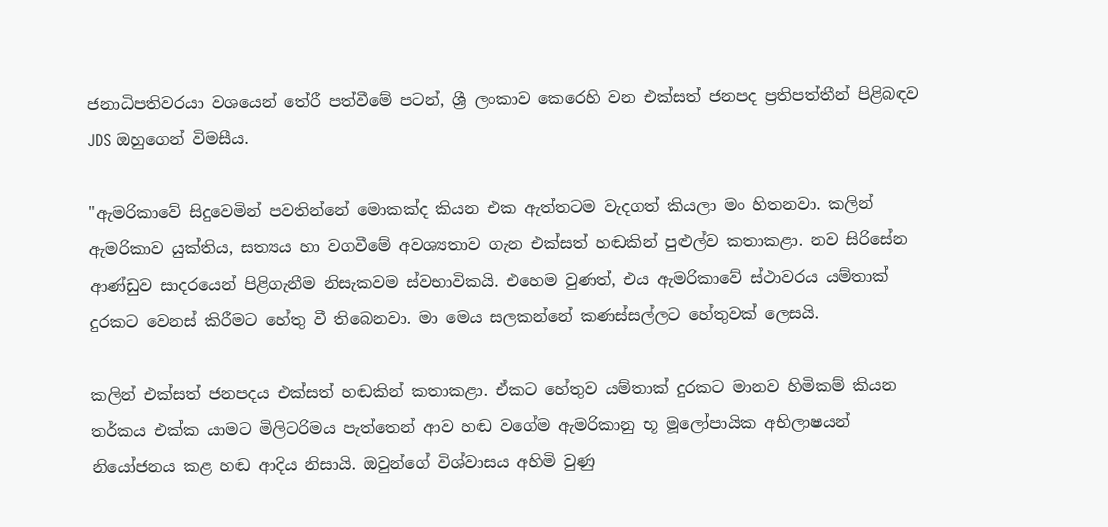ජනාධිපතිවරයා වශයෙන් තේරී පත්වීමේ පටන්, ශ්‍රී ලංකාව කෙරෙහි වන එක්සත් ජනපද ප්‍රතිපත්තීන් පිළිබඳව JDS ඔහුගෙන් විමසීය.

"ඇමරිකාවේ සිදුවෙමින් පවතින්නේ මොකක්ද කියන එක ඇත්තටම වැදගත් කියලා මං හිතනවා. කලින් ඇමරිකාව යුක්තිය, සත්‍යය හා වගවීමේ අවශ්‍යතාව ගැන එක්සත් හඬකින් පුළුල්ව කතාකළා. නව සිරිසේන ආණ්ඩුව සාදරයෙන් පිළිගැනීම නිසැකවම ස්වභාවිකයි. එහෙම වුණත්, එය ඇමරිකාවේ ස්ථාවරය යම්තාක් දුරකට වෙනස් කිරීමට හේතු වී තිබෙනවා. මා මෙය සලකන්නේ කණස්සල්ලට හේතුවක් ලෙසයි.

කලින් එක්සත් ජනපදය එක්සත් හඬකින් කතාකළා. ඒකට හේතුව යම්තාක් දුරකට මානව හිමිකම් කියන තර්කය එක්ක යාමට මිලිටරිමය පැත්තෙන් ආව හඬ වගේම ඇමරිකානු භූ මූලෝපායික අභිලාෂයන් නියෝජනය කළ හඬ ආදිය නිසායි. ඔවුන්ගේ විශ්වාසය අහිමි වුණු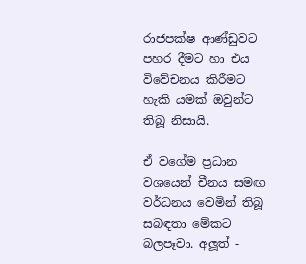රාජපක්ෂ ආණ්ඩුවට පහර දීමට හා එය විවේචනය කිරීමට හැකි යමක් ඔවුන්ට තිබූ නිසායි.

ඒ වගේම ප්‍රධාන වශයෙන් චීනය සමඟ වර්ධනය වෙමින් තිබූ සබඳතා මේකට බලපෑවා. අලූත් -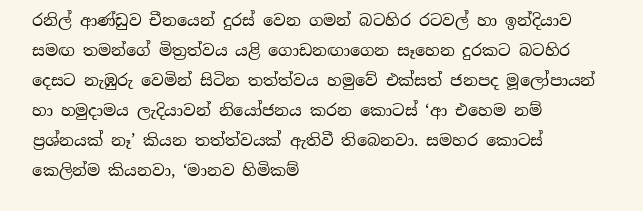රනිල් ආණ්ඩුව චීනයෙන් දුරස් වෙන ගමන් බටහිර රටවල් හා ඉන්දියාව සමඟ තමන්ගේ මිත්‍රත්වය යළි ගොඩනඟාගෙන සෑහෙන දුරකට බටහිර දෙසට නැඹුරු වෙමින් සිටින තත්ත්වය හමුවේ එක්සත් ජනපද මූලෝපායන් හා හමුදාමය ලැදියාවන් නියෝජනය කරන කොටස් ‘ආ එහෙම නම් ප්‍රශ්නයක් නෑ’ කියන තත්ත්වයක් ඇතිවී තිබෙනවා. සමහර කොටස් කෙලින්ම කියනවා, ‘මානව හිමිකම්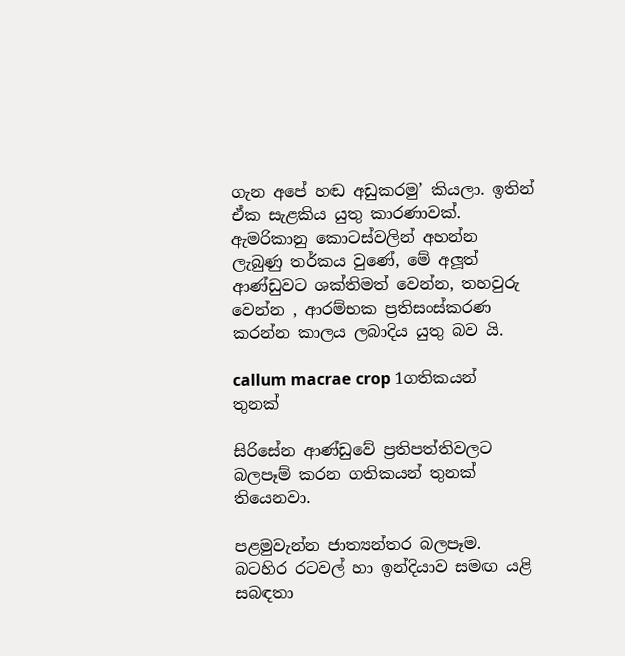ගැන අපේ හඬ අඩුකරමු’ කියලා. ඉතින් ඒක සැළකිය යුතු කාරණාවක්. ඇමරිකානු කොටස්වලින් අහන්න ලැබුණු තර්කය වුණේ, මේ අලූත් ආණ්ඩුවට ශක්තිමත් වෙන්න, තහවුරු වෙන්න , ආරම්භක ප්‍රතිසංස්කරණ කරන්න කාලය ලබාදිය යුතු බව යි.

callum macrae crop 1ගතිකයන් තුනක්

සිරිසේන ආණ්ඩුවේ ප්‍රතිපත්තිවලට බලපෑම් කරන ගතිකයන් තුනක් තියෙනවා.

පළමුවැන්න ජාත්‍යන්තර බලපෑම. බටහිර රටවල් හා ඉන්දියාව සමඟ යළි සබඳතා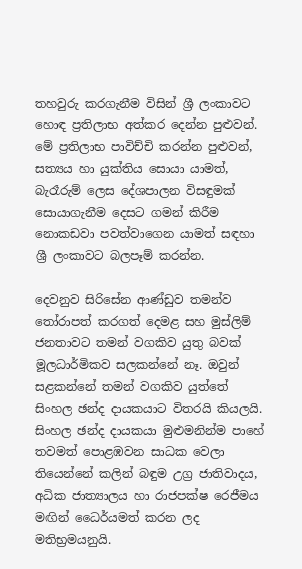තහවුරු කරගැනීම විසින් ශ්‍රී ලංකාවට හොඳ ප්‍රතිලාභ අත්කර දෙන්න පුළුවන්. මේ ප්‍රතිලාභ පාවිච්චි කරන්න පුළුවන්, සත්‍යය හා යුක්තිය සොයා යාමත්, බැරෑරුම් ලෙස දේශපාලන විසඳුමක් සොයාගැනීම දෙසට ගමන් කිරීම නොකඩවා පවත්වාගෙන යාමත් සඳහා ශ්‍රී ලංකාවට බලපෑම් කරන්න.

දෙවනුව සිරිසේන ආණ්ඩුව තමන්ව තෝරාපත් කරගත් දෙමළ සහ මුස්ලිම් ජනතාවට තමන් වගකිව යුතු බවක් මූලධාර්මිකව සලකන්නේ නෑ. ඔවුන් සළකන්නේ තමන් වගකිව යුත්තේ සිංහල ඡන්ද දායකයාට විතරයි කියලයි. සිංහල ඡන්ද දායකයා මුළුමනින්ම පාහේ තවමත් පොළඹවන සාධක වෙලා තියෙන්නේ කලින් බඳුම උග්‍ර ජාතිවාදය, අධික ජාත්‍යාලය හා රාජපක්ෂ රෙජීමය මඟින් ධෛර්යමත් කරන ලද මතිභ්‍රමයනුයි.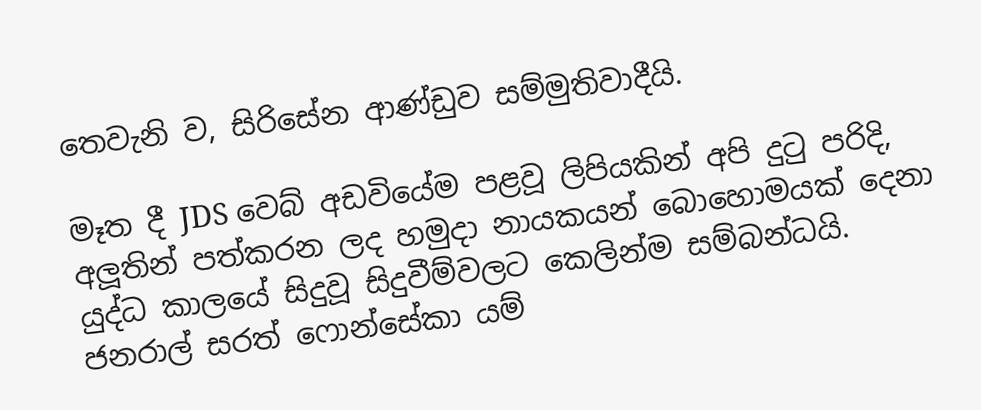තෙවැනි ව, සිරිසේන ආණ්ඩුව සම්මුතිවාදීයි.

මෑත දී JDS වෙබ් අඩවියේම පළවූ ලිපියකින් අපි දුටු පරිදි, අලූතින් පත්කරන ලද හමුදා නායකයන් බොහොමයක් දෙනා යුද්ධ කාලයේ සිදුවූ සිදුවීම්වලට කෙලින්ම සම්බන්ධයි. ජනරාල් සරත් ෆොන්සේකා යම්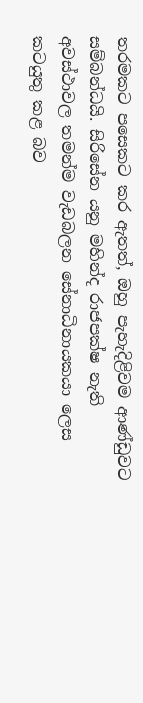තරමකට පසෙකට කර ඇතත්, ඔහු පැහැදිළිවම ආණ්ඩුවට සම්බන්ධයි. සිරිසේන යනු මහින්ද රාජපක්ෂ නැති අවස්ථාවල තමන්ම වැඩබලන සේනාධිනායකයා ලෙස කටයුතු කළ බව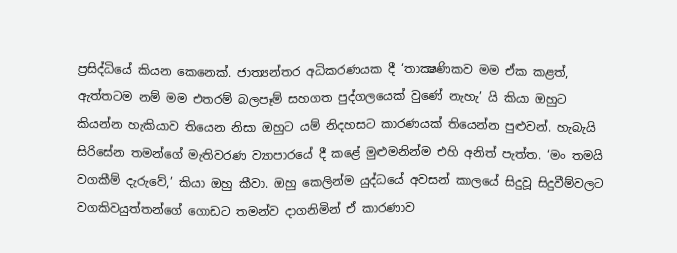ප්‍රසිද්ධියේ කියන කෙනෙක්. ජාත්‍යන්තර අධිකරණයක දී ‘තාක්‍ෂණිකව මම ඒක කළත්, ඇත්තටම නම් මම එතරම් බලපෑම් සහගත පුද්ගලයෙක් වුණේ නැහැ’ යි කියා ඔහුට කියන්න හැකියාව තියෙන නිසා ඔහුට යම් නිදහසට කාරණයක් තියෙන්න පුළුවන්. හැබැයි සිරිසේන තමන්ගේ මැතිවරණ ව්‍යාපාරයේ දී කළේ මුළුමනින්ම එහි අනිත් පැත්ත. ‘මං තමයි වගකීම් දැරුවේ,’ කියා ඔහු කීවා. ඔහු කෙලින්ම යුද්ධයේ අවසන් කාලයේ සිදුවූ සිදුවීම්වලට වගකිවයුත්තන්ගේ ගොඩට තමන්ව දාගනිමින් ඒ කාරණාව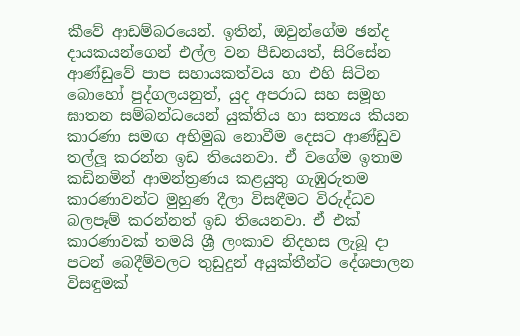කීවේ ආඩම්බරයෙන්. ඉතින්, ඔවුන්ගේම ඡන්ද දායකයන්ගෙන් එල්ල වන පීඩනයත්, සිරිසේන ආණ්ඩුවේ පාප සහායකත්වය හා එහි සිටින බොහෝ පුද්ගලයනුත්, යුද අපරාධ සහ සමූහ ඝාතන සම්බන්ධයෙන් යුක්තිය හා සත්‍යය කියන කාරණා සමඟ අභිමුඛ නොවීම දෙසට ආණ්ඩුව තල්ලූ කරන්න ඉඩ තියෙනවා. ඒ වගේම ඉතාම කඩිනමින් ආමන්ත්‍රණය කළයුතු ගැඹුරුතම කාරණාවන්ට මුහුණ දීලා විසඳීමට විරුද්ධව බලපෑම් කරන්නත් ඉඩ තියෙනවා. ඒ එක් කාරණාවක් තමයි ශ්‍රී ලංකාව නිදහස ලැබූ දා පටන් බෙදීම්වලට තුඩුදුන් අයුක්තීන්ට දේශපාලන විසඳුමක්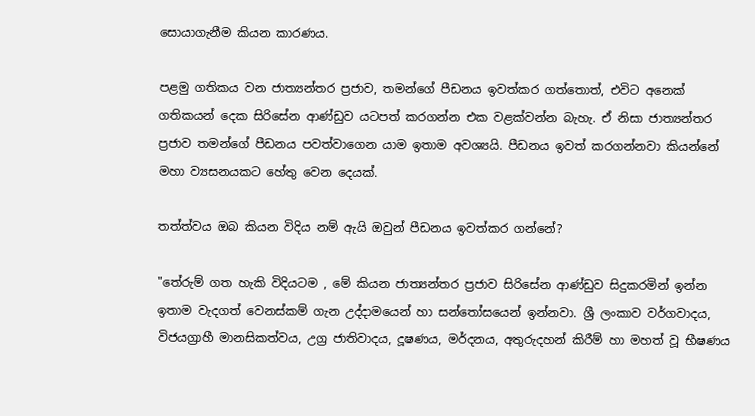සොයාගැනීම කියන කාරණය.

පළමු ගතිකය වන ජාත්‍යන්තර ප්‍රජාව, තමන්ගේ පීඩනය ඉවත්කර ගත්තොත්, එවිට අනෙක් ගතිකයන් දෙක සිරිසේන ආණ්ඩුව යටපත් කරගන්න එක වළක්වන්න බැහැ. ඒ නිසා ජාත්‍යන්තර ප්‍රජාව තමන්ගේ පීඩනය පවත්වාගෙන යාම ඉතාම අවශ්‍යයි. පීඩනය ඉවත් කරගන්නවා කියන්නේ මහා ව්‍යසනයකට හේතු වෙන දෙයක්.

තත්ත්වය ඔබ කියන විදිය නම් ඇයි ඔවුන් පීඩනය ඉවත්කර ගන්නේ?

"තේරුම් ගත හැකි විදියටම , මේ කියන ජාත්‍යන්තර ප්‍රජාව සිරිසේන ආණ්ඩුව සිදුකරමින් ඉන්න ඉතාම වැදගත් වෙනස්කම් ගැන උද්දාමයෙන් හා සන්තෝසයෙන් ඉන්නවා. ශ්‍රී ලංකාව වර්ගවාදය, විජයග්‍රාහී මානසිකත්වය, උග්‍ර ජාතිවාදය, දූෂණය, මර්දනය, අතුරුදහන් කිරීම් හා මහත් වූ භීෂණය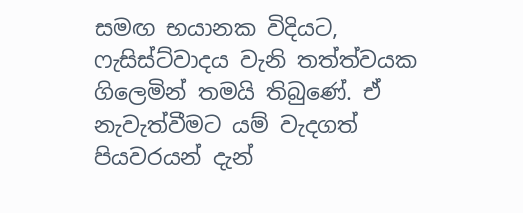සමඟ භයානක විදියට, ෆැසිස්ට්වාදය වැනි තත්ත්වයක ගිලෙමින් තමයි තිබුණේ. ඒ නැවැත්වීමට යම් වැදගත් පියවරයන් දැන්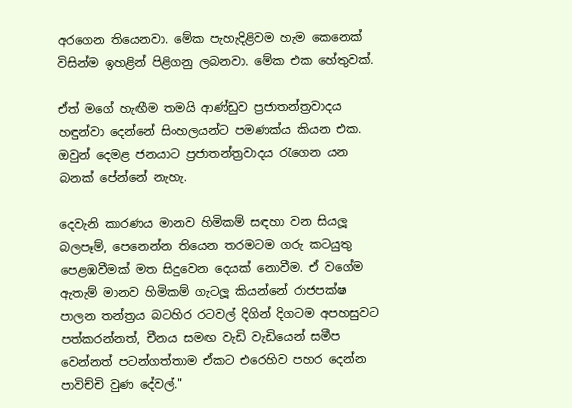අරගෙන තියෙනවා. මේක පැහැදිළිවම හැම කෙනෙක් විසින්ම ඉහළින් පිළිගනු ලබනවා. මේක එක හේතුවක්.

ඒත් මගේ හැඟීම තමයි ආණ්ඩුව ප්‍රජාතන්ත්‍රවාදය හඳුන්වා දෙන්නේ සිංහලයන්ට පමණක්ය කියන එක. ඔවුන් දෙමළ ජනයාට ප්‍රජාතන්ත්‍රවාදය රැගෙන යන බනක් පේන්නේ නැහැ.

දෙවැනි කාරණය මානව හිමිකම් සඳහා වන සියලූ බලපෑම්, පෙනෙන්න තියෙන තරමටම ගරු කටයුතු පෙළඹවීමක් මත සිදුවෙන දෙයක් නොවීම. ඒ වගේම ඇතැම් මානව හිමිකම් ගැටලූ කියන්නේ රාජපක්ෂ පාලන තන්ත්‍රය බටහිර රටවල් දිගින් දිගටම අපහසුවට පත්කරන්නත්, චීනය සමඟ වැඩි වැඩියෙන් සමීප වෙන්නත් පටන්ගත්තාම ඒකට එරෙහිව පහර දෙන්න පාවිච්චි වුණ දේවල්."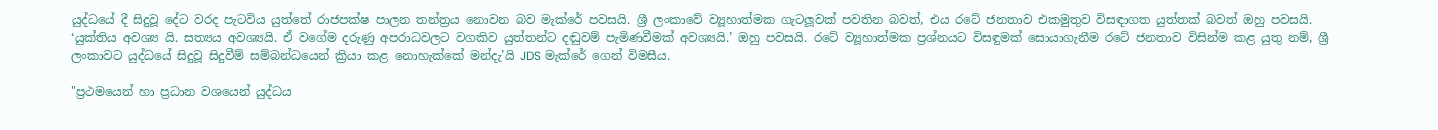යුද්ධයේ දී සිදුවූ දේට වරද පැටවිය යුත්තේ රාජපක්ෂ පාලන තන්ත්‍රය නොවන බව මැක්රේ පවසයි. ශ්‍රී ලංකාවේ ව්‍යූහාත්මක ගැටලූවක් පවතින බවත්, එය රටේ ජනතාව එකමුතුව විසඳාගත යුත්තක් බවත් ඔහු පවසයි. ‘යුක්තිය අවශ්‍ය යි. සත්‍යය අවශ්‍යයි. ඒ වගේම දරුණු අපරාධවලට වගකිව යුත්තන්ට දඬුවම් පැමිණවීමක් අවශ්‍යයි.’ ඔහු පවසයි. රටේ ව්‍යූහාත්මක ප්‍රශ්නයට විසඳුමක් සොයාගැනීම රටේ ජනතාව විසින්ම කළ යුතු නම්, ශ්‍රී ලංකාවට යුද්ධයේ සිදුවූ සිදුවීම් සම්බන්ධයෙන් ක්‍රියා කළ නොහැක්කේ මන්දැ’යි JDS මැක්රේ ගෙන් විමසීය.

"ප්‍රථමයෙන් හා ප්‍රධාන වශයෙන් යුද්ධය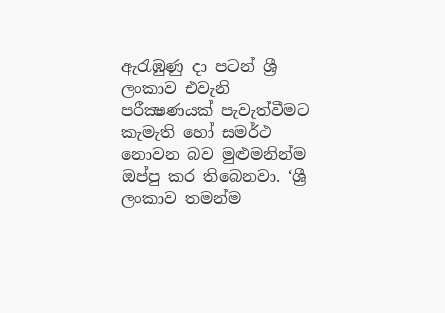ඇරැඹුණු දා පටන් ශ්‍රී ලංකාව එවැනි පරීක්‍ෂණයක් පැවැත්වීමට කැමැති හෝ සමර්ථ නොවන බව මුළුමනින්ම ඔප්පු කර තිබෙනවා. ‘ශ්‍රී ලංකාව තමන්ම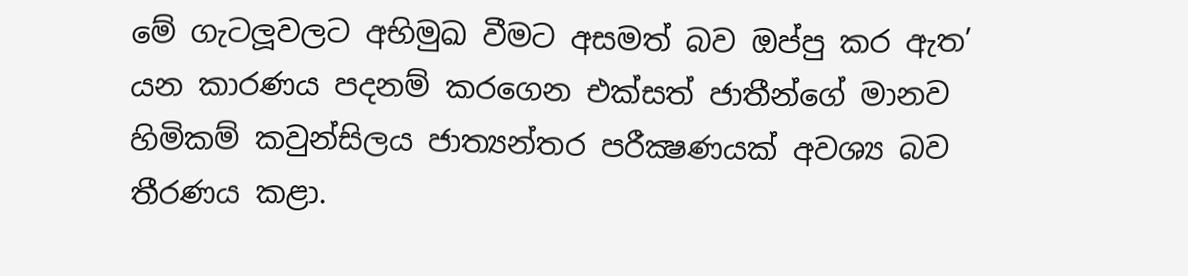මේ ගැටලූවලට අභිමුඛ වීමට අසමත් බව ඔප්පු කර ඇත’ යන කාරණය පදනම් කරගෙන එක්සත් ජාතීන්ගේ මානව හිමිකම් කවුන්සිලය ජාත්‍යන්තර පරීක්‍ෂණයක් අවශ්‍ය බව තීරණය කළා.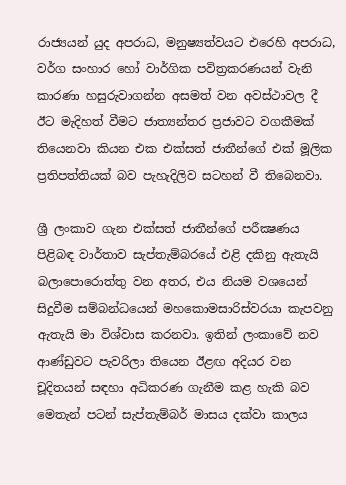රාජ්‍යයන් යුද අපරාධ, මනුෂ්‍යත්වයට එරෙහි අපරාධ, වර්ග සංහාර හෝ වාර්ගික පවිත්‍රකරණයන් වැනි කාරණා හසුරුවාගන්න අසමත් වන අවස්ථාවල දී ඊට මැදිහත් වීමට ජාත්‍යන්තර ප්‍රජාවට වගකීමක් තියෙනවා කියන එක එක්සත් ජාතීන්ගේ එක් මූලික ප්‍රතිපත්තියක් බව පැහැදිලිව සටහන් වී තිබෙනවා.

ශ්‍රී ලංකාව ගැන එක්සත් ජාතීන්ගේ පරීක්‍ෂණය පිළිබඳ වාර්තාව සැප්තැම්බරයේ එළි දකිනු ඇතැයි බලාපොරොත්තු වන අතර, එය නියම වශයෙන් සිදුවීම සම්බන්ධයෙන් මහකොමසාරිස්වරයා කැපවනු ඇතැයි මා විශ්වාස කරනවා. ඉතින් ලංකාවේ නව ආණ්ඩුවට පැවරිලා තියෙන ඊළඟ අදියර වන චූදිතයන් සඳහා අධිකරණ ගැනීම කළ හැකි බව මෙතැන් පටන් සැප්තැම්බර් මාසය දක්වා කාලය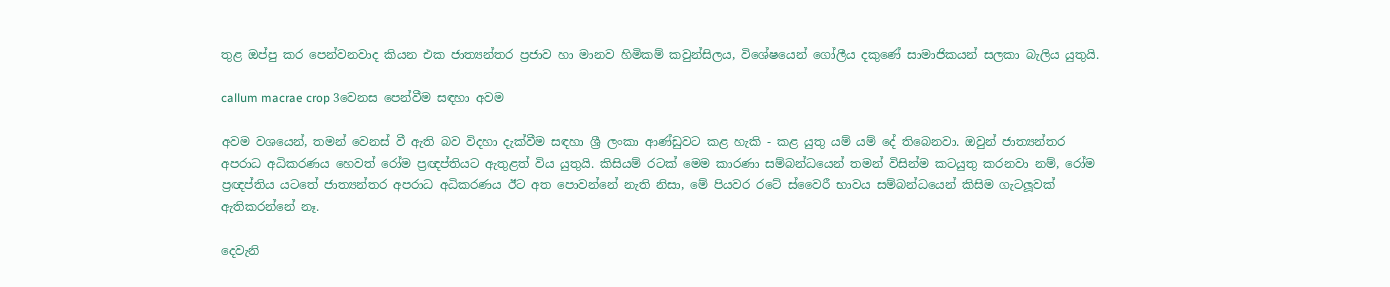තුළ ඔප්පු කර පෙන්වනවාද කියන එක ජාත්‍යන්තර ප්‍රජාව හා මානව හිමිකම් කවුන්සිලය, විශේෂයෙන් ගෝලීය දකුණේ සාමාජිකයන් සලකා බැලිය යුතුයි.

callum macrae crop 3වෙනස පෙන්වීම සඳහා අවම

අවම වශයෙන්, තමන් වෙනස් වී ඇති බව විදහා දැක්වීම සඳහා ශ්‍රී ලංකා ආණ්ඩුවට කළ හැකි - කළ යුතු යම් යම් දේ තිබෙනවා. ඔවුන් ජාත්‍යන්තර අපරාධ අධිකරණය හෙවත් රෝම ප්‍රඥප්තියට ඇතුළත් විය යුතුයි. කිසියම් රටක් මෙම කාරණා සම්බන්ධයෙන් තමන් විසින්ම කටයුතු කරනවා නම්, රෝම ප්‍රඥප්තිය යටතේ ජාත්‍යන්තර අපරාධ අධිකරණය ඊට අත පොවන්නේ නැති නිසා, මේ පියවර රටේ ස්වෛරී භාවය සම්බන්ධයෙන් කිසිම ගැටලූවක් ඇතිකරන්නේ නෑ.

දෙවැනි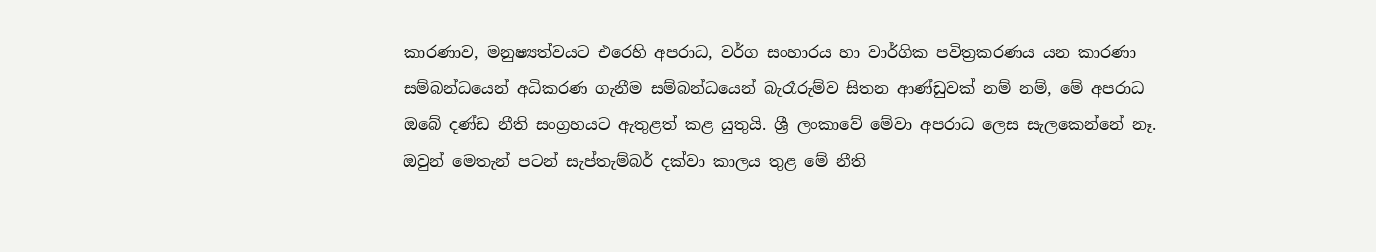කාරණාව, මනුෂ්‍යත්වයට එරෙහි අපරාධ, වර්ග සංහාරය හා වාර්ගික පවිත්‍රකරණය යන කාරණා සම්බන්ධයෙන් අධිකරණ ගැනීම සම්බන්ධයෙන් බැරෑරුම්ව සිතන ආණ්ඩුවක් නම් නම්, මේ අපරාධ ඔබේ දණ්ඩ නීති සංග්‍රහයට ඇතුළත් කළ යුතුයි. ශ්‍රී ලංකාවේ මේවා අපරාධ ලෙස සැලකෙන්නේ නෑ. ඔවුන් මෙතැන් පටන් සැප්තැම්බර් දක්වා කාලය තුළ මේ නීති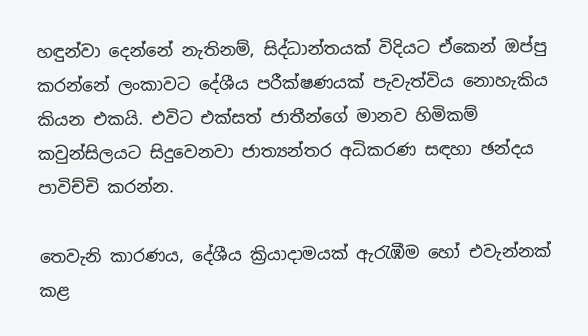හඳුන්වා දෙන්නේ නැතිනම්, සිද්ධාන්තයක් විදියට ඒකෙන් ඔප්පු කරන්නේ ලංකාවට දේශීය පරීක්ෂණයක් පැවැත්විය නොහැකිය කියන එකයි. එවිට එක්සත් ජාතීන්ගේ මානව හිමිකම් කවුන්සිලයට සිදුවෙනවා ජාත්‍යන්තර අධිකරණ සඳහා ඡන්දය පාවිච්චි කරන්න.

තෙවැනි කාරණය, දේශීය ක්‍රියාදාමයක් ඇරැඹීම හෝ එවැන්නක් කළ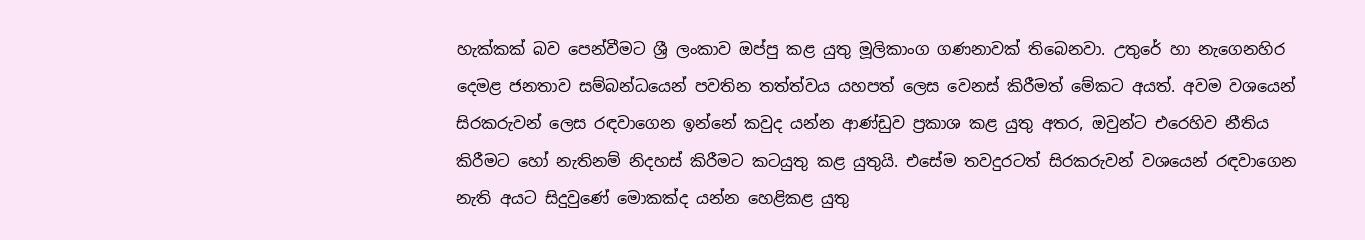හැක්කක් බව පෙන්වීමට ශ්‍රී ලංකාව ඔප්පු කළ යුතු මූලිකාංග ගණනාවක් තිබෙනවා. උතුරේ හා නැගෙනහිර දෙමළ ජනතාව සම්බන්ධයෙන් පවතින තත්ත්වය යහපත් ලෙස වෙනස් කිරීමත් මේකට අයත්. අවම වශයෙන් සිරකරුවන් ලෙස රඳවාගෙන ඉන්නේ කවුද යන්න ආණ්ඩුව ප්‍රකාශ කළ යුතු අතර, ඔවුන්ට එරෙහිව නීතිය කිරීමට හෝ නැතිනම් නිදහස් කිරීමට කටයුතු කළ යුතුයි. එසේම තවදුරටත් සිරකරුවන් වශයෙන් රඳවාගෙන නැති අයට සිදුවුණේ මොකක්ද යන්න හෙළිකළ යුතු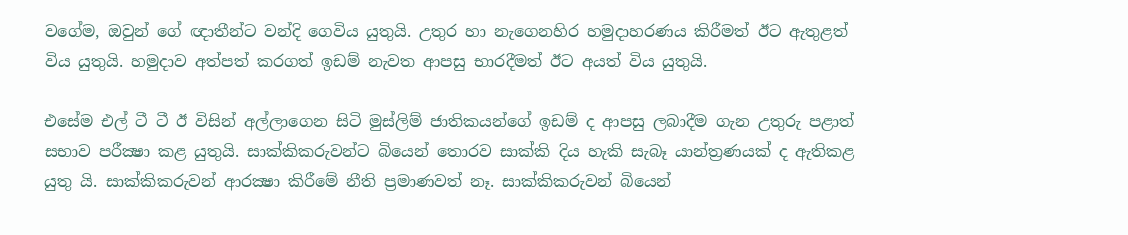වගේම, ඔවුන් ගේ ඥාතීන්ට වන්දි ගෙවිය යුතුයි. උතුර හා නැගෙනහිර හමුදාහරණය කිරීමත් ඊට ඇතුළත් විය යුතුයි. හමුදාව අත්පත් කරගත් ඉඩම් නැවත ආපසු භාරදීමත් ඊට අයත් විය යුතුයි.

එසේම එල් ටී ටී ඊ විසින් අල්ලාගෙන සිටි මුස්ලිම් ජාතිකයන්ගේ ඉඩම් ද ආපසු ලබාදීම ගැන උතුරු පළාත් සභාව පරීක්‍ෂා කළ යුතුයි. සාක්කිකරුවන්ට බියෙන් තොරව සාක්කි දිය හැකි සැබෑ යාන්ත්‍රණයක් ද ඇතිකළ යුතු යි. සාක්කිකරුවන් ආරක්‍ෂා කිරීමේ නීති ප්‍රමාණවත් නෑ. සාක්කිකරුවන් බියෙන්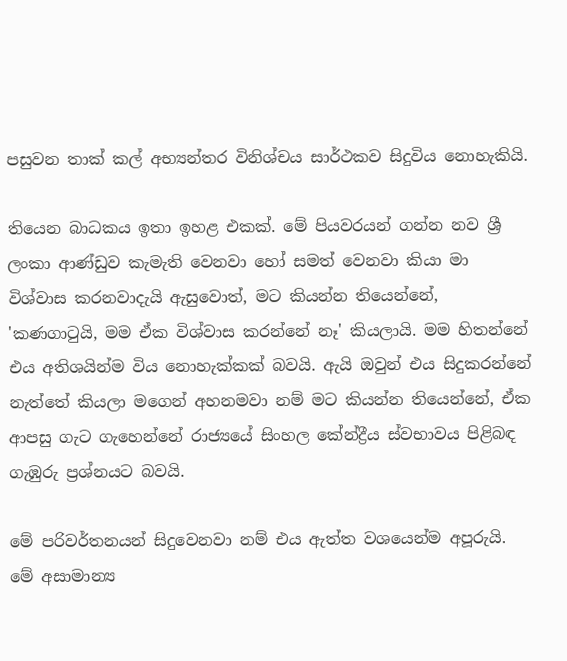පසුවන තාක් කල් අභ්‍යන්තර විනිශ්චය සාර්ථකව සිදුවිය නොහැකියි.

තියෙන බාධකය ඉතා ඉහළ එකක්. මේ පියවරයන් ගන්න නව ශ්‍රී ලංකා ආණ්ඩුව කැමැති වෙනවා හෝ සමත් වෙනවා කියා මා විශ්වාස කරනවාදැයි ඇසුවොත්, මට කියන්න තියෙන්නේ, 'කණගාටුයි, මම ඒක විශ්වාස කරන්නේ නෑ' කියලායි. මම හිතන්නේ එය අතිශයින්ම විය නොහැක්කක් බවයි. ඇයි ඔවුන් එය සිදුකරන්නේ නැත්තේ කියලා මගෙන් අහනමවා නම් මට කියන්න තියෙන්නේ, ඒක ආපසු ගැට ගැහෙන්නේ රාජ්‍යයේ සිංහල කේන්ද්‍රීය ස්වභාවය පිළිබඳ ගැඹුරු ප්‍රශ්නයට බවයි.

මේ පරිවර්තනයන් සිදුවෙනවා නම් එය ඇත්ත වශයෙන්ම අපූරුයි. මේ අසාමාන්‍ය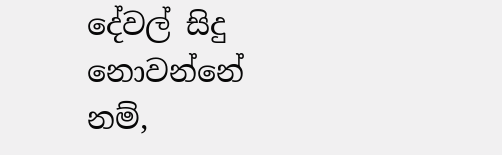දේවල් සිදු නොවන්නේ නම්,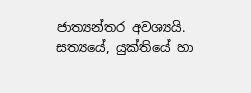ජාත්‍යන්තර අවශ්‍යයි. සත්‍යයේ, යුක්තියේ හා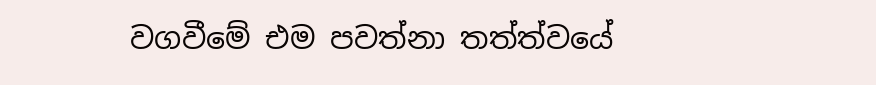වගවීමේ එම පවත්නා තත්ත්වයේ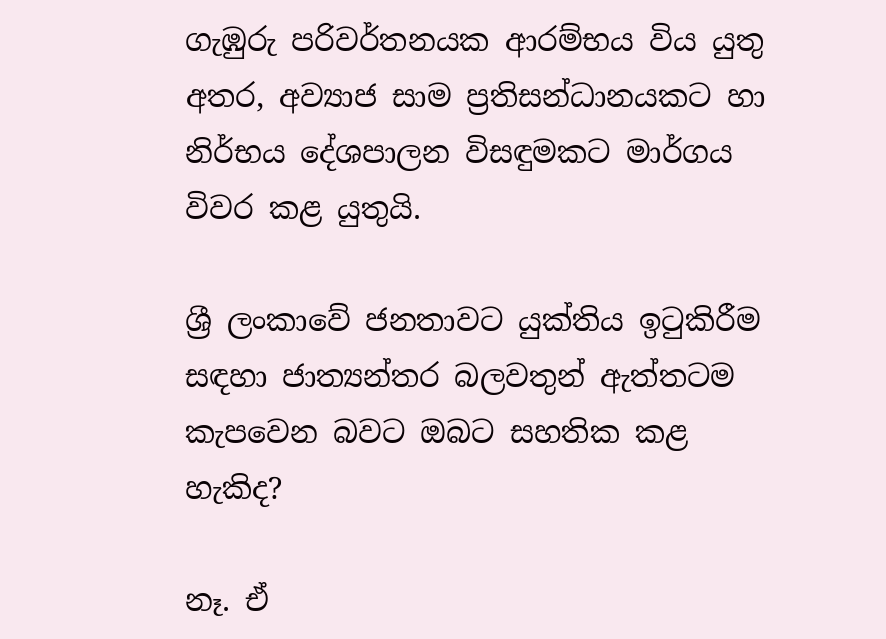ගැඹුරු පරිවර්තනයක ආරම්භය විය යුතු අතර, අව්‍යාජ සාම ප්‍රතිසන්ධානයකට හා නිර්භය දේශපාලන විසඳුමකට මාර්ගය විවර කළ යුතුයි.

ශ්‍රී ලංකාවේ ජනතාවට යුක්තිය ඉටුකිරීම සඳහා ජාත්‍යන්තර බලවතුන් ඇත්තටම කැපවෙන බවට ඔබට සහතික කළ හැකිද?

නෑ. ඒ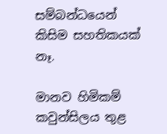සම්බන්ධයෙන් කිසිම සහතිකයක් නෑ.

මානව හිමිකම් කවුන්සිලය තුළ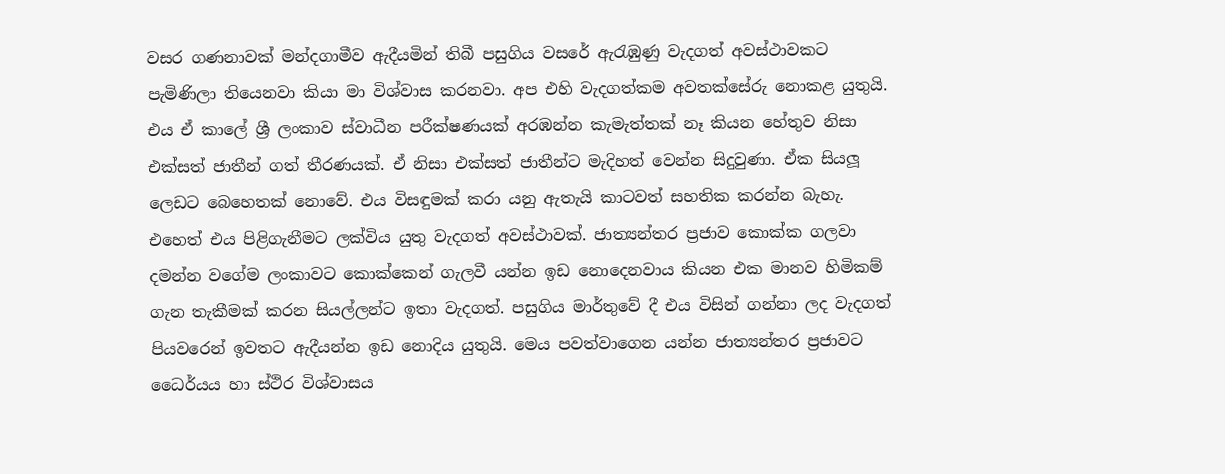වසර ගණනාවක් මන්දගාමීව ඇදීයමින් තිබී පසුගිය වසරේ ඇරැඹුණු වැදගත් අවස්ථාවකට පැමිණිලා තියෙනවා කියා මා විශ්වාස කරනවා. අප එහි වැදගත්කම අවතක්සේරු නොකළ යුතුයි. එය ඒ කාලේ ශ්‍රී ලංකාව ස්වාධීන පරීක්ෂණයක් අරඹන්න කැමැත්තක් නෑ කියන හේතුව නිසා එක්සත් ජාතීන් ගත් තීරණයක්. ඒ නිසා එක්සත් ජාතීන්ට මැදිහත් වෙන්න සිදුවුණා. ඒක සියලූ ලෙඩට බෙහෙතක් නොවේ. එය විසඳුමක් කරා යනු ඇතැයි කාටවත් සහතික කරන්න බැහැ. එහෙත් එය පිළිගැනීමට ලක්විය යුතු වැදගත් අවස්ථාවක්. ජාත්‍යන්තර ප්‍රජාව කොක්ක ගලවා දමන්න වගේම ලංකාවට කොක්කෙන් ගැලවී යන්න ඉඩ නොදෙනවාය කියන එක මානව හිමිකම් ගැන තැකීමක් කරන සියල්ලන්ට ඉතා වැදගත්. පසුගිය මාර්තුවේ දී එය විසින් ගන්නා ලද වැදගත් පියවරෙන් ඉවතට ඇදීයන්න ඉඩ නොදිය යුතුයි. මෙය පවත්වාගෙන යන්න ජාත්‍යන්තර ප්‍රජාවට ධෛර්යය හා ස්ථිර විශ්වාසය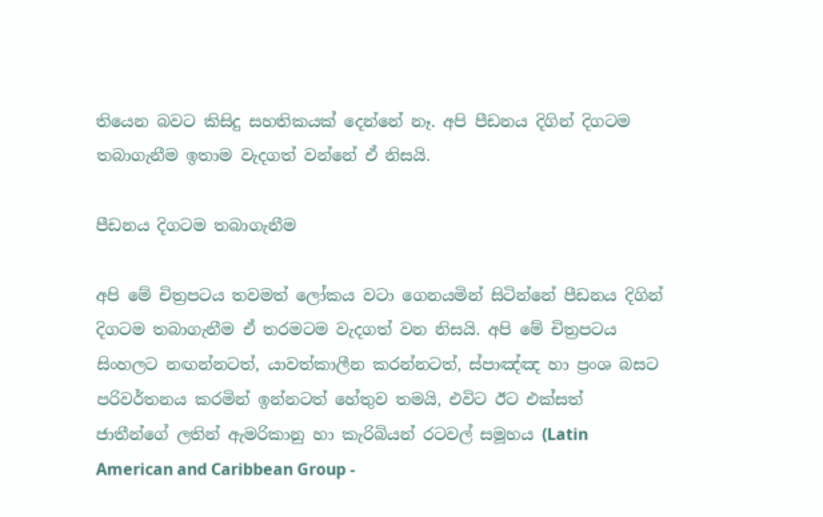තියෙන බවට කිසිදු සහතිකයක් දෙන්නේ නෑ. අපි පීඩනය දිගින් දිගටම තබාගැනීම ඉතාම වැදගත් වන්නේ ඒ නිසයි.

පීඩනය දිගටම තබාගැනීම

අපි මේ චිත්‍රපටය තවමත් ලෝකය වටා ගෙනයමින් සිටින්නේ පීඩනය දිගින් දිගටම තබාගැනීම ඒ තරමටම වැදගත් වන නිසයි. අපි මේ චිත්‍රපටය සිංහලට නඟන්නටත්, යාවත්කාලීන කරන්නටත්, ස්පාඤ්ඤ හා ප්‍රංශ බසට පරිවර්තනය කරමින් ඉන්නටත් හේතුව තමයි, එවිට ඊට එක්සත් ජාතීන්ගේ ලතින් ඇමරිකානු හා කැරිබියන් රටවල් සමූහය (Latin American and Caribbean Group -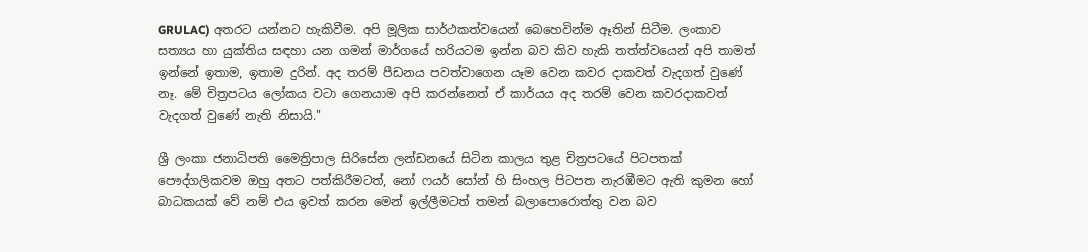GRULAC) අතරට යන්නට හැකිවීම. අපි මූලික සාර්ථකත්වයෙන් බෙහෙවින්ම ඈතින් සිටීම. ලංකාව සත්‍යය හා යුක්තිය සඳහා යන ගමන් මාර්ගයේ හරියටම ඉන්න බව කිව හැකි තත්ත්වයෙන් අපි තාමත් ඉන්නේ ඉතාම, ඉතාම දුරින්. අද තරම් පීඩනය පවත්වාගෙන යෑම වෙන කවර දාකවත් වැදගත් වුණේ නෑ. මේ චිත්‍රපටය ලෝකය වටා ගෙනයාම අපි කරන්නෙත් ඒ කාර්යය අද තරම් වෙන කවරදාකවත් වැදගත් වුණේ නැති නිසායි."

ශ්‍රී ලංකා ජනාධිපති මෛත්‍රිපාල සිරිසේන ලන්ඩනයේ සිටින කාලය තුළ චිත්‍රපටයේ පිටපතක් පෞද්ගලිකවම ඔහු අතට පත්කිරීමටත්, නෝ ෆයර් සෝන් හි සිංහල පිටපත නැරඹීමට ඇති කුමන හෝ බාධකයක් වේ නම් එය ඉවත් කරන මෙන් ඉල්ලීමටත් තමන් බලාපොරොත්තු වන බව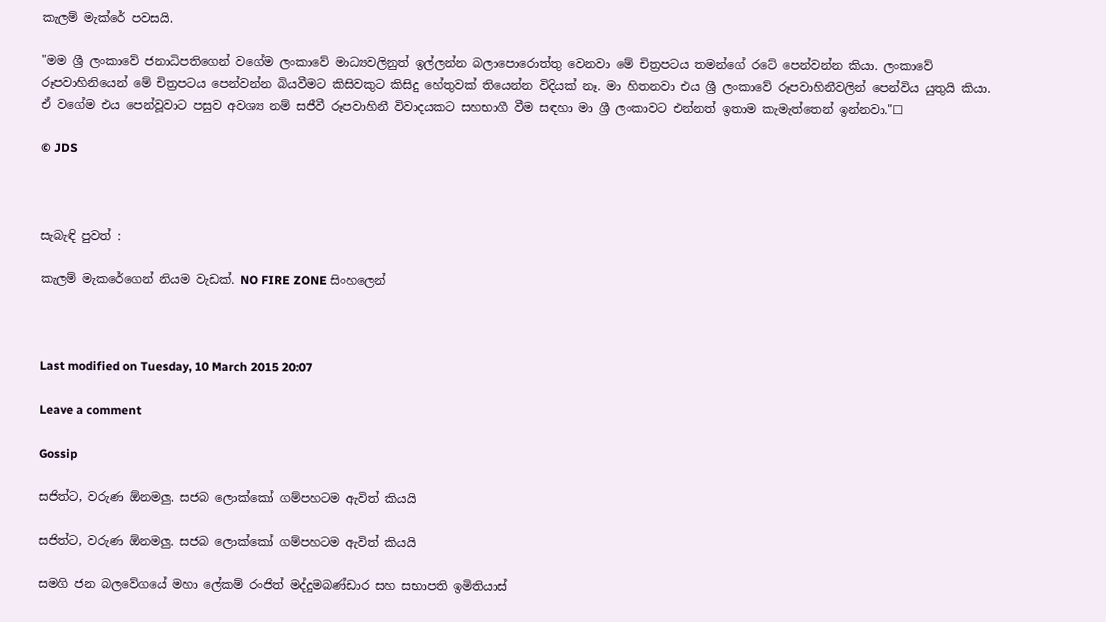කැලම් මැක්රේ පවසයි.

"මම ශ්‍රී ලංකාවේ ජනාධිපතිගෙන් වගේම ලංකාවේ මාධ්‍යවලිනුත් ඉල්ලන්න බලාපොරොත්තු වෙනවා මේ චිත්‍රපටය තමන්ගේ රටේ පෙන්වන්න කියා. ලංකාවේ රූපවාහිනියෙන් මේ චිත්‍රපටය පෙන්වන්න බියවීමට කිසිවකුට කිසිදු හේතුවක් තියෙන්න විදියක් නෑ. මා හිතනවා එය ශ්‍රී ලංකාවේ රූපවාහිනීවලින් පෙන්විය යුතුයි කියා. ඒ වගේම එය පෙන්වූවාට පසුව අවශ්‍ය නම් සජීවී රූපවාහිනී විවාදයකට සහභාගී වීම සඳහා මා ශ්‍රී ලංකාවට එන්නත් ඉතාම කැමැත්තෙන් ඉන්නවා."☐

© JDS



සැබැඳි පුවත් :

කැලම් මැකරේගෙන් නියම වැඩක්. NO FIRE ZONE සිංහලෙන්



Last modified on Tuesday, 10 March 2015 20:07

Leave a comment

Gossip

සජිත්ට, වරුණ ඕනමලු. සජබ ලොක්කෝ ගම්පහටම ඇවිත් කියයි

සජිත්ට, වරුණ ඕනමලු. සජබ ලොක්කෝ ගම්පහටම ඇවිත් කියයි

සමගි ජන බලවේගයේ මහා ලේකම් රංජිත් මද්දුමබණ්ඩාර සහ සභාපති ඉමිතියාස්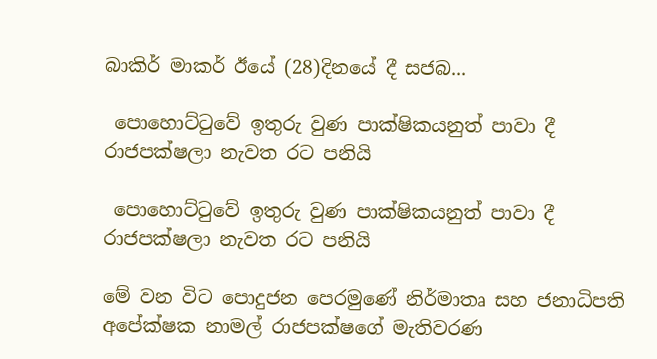බාකිර් මාකර් ඊයේ (28)දිනයේ දී සජබ...

 පොහොට්ටුවේ ඉතුරු වුණ පාක්ෂිකයනුත් පාවා දී රාජපක්ෂලා නැවත රට පනියි

 පොහොට්ටුවේ ඉතුරු වුණ පාක්ෂිකයනුත් පාවා දී රාජපක්ෂලා නැවත රට පනියි

මේ වන විට පොදුජන පෙරමුණේ නිර්මාතෘ සහ ජනාධිපති අපේක්ෂක නාමල් රාජපක්ෂගේ මැතිවරණ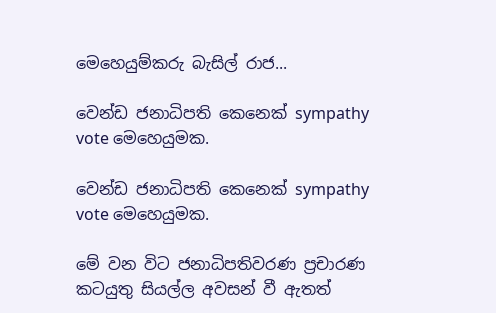මෙහෙයුම්කරු බැසිල් රාජ...

වෙන්ඩ ජනාධිපති කෙනෙක් sympathy vote මෙහෙයුමක.

වෙන්ඩ ජනාධිපති කෙනෙක් sympathy vote මෙහෙයුමක.

මේ වන විට ජනාධිපතිවරණ ප්‍රචාරණ කටයුතු සියල්ල අවසන් වී ඇතත්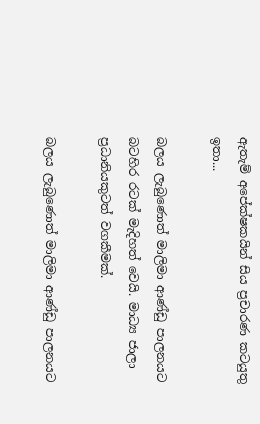ඇතැම් අපේක්ෂකයින් සිය ප්‍රචාරණ කටයුතු ඉතා...

බලය ලැබුණොත් මාලිමා ආණ්ඩු පාලනයට බටහිර රටක් මැදිහත් වෙයි. මාධ්‍ය ජාලා ප්‍රධානියකුටත් වගකීමක්.

බලය ලැබුණොත් මාලිමා ආණ්ඩු පාලනයට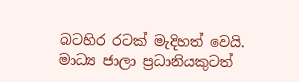බටහිර රටක් මැදිහත් වෙයි. මාධ්‍ය ජාලා ප්‍රධානියකුටත්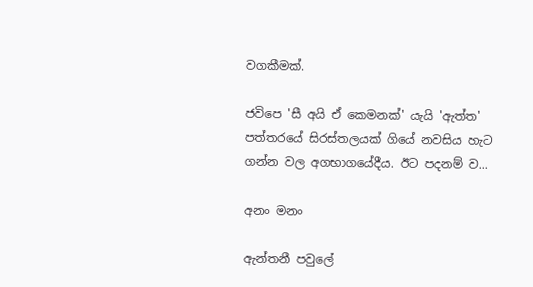වගකීමක්.

ජවිපෙ 'සී අයි ඒ කෙමනක්' යැයි 'ඇත්ත' පත්තරයේ සිරස්තලයක් ගියේ නවසිය හැට ගන්න වල අගභාගයේදීය. ඊට පදනම් ව...

අනං මනං

ඇන්තනී පවුලේ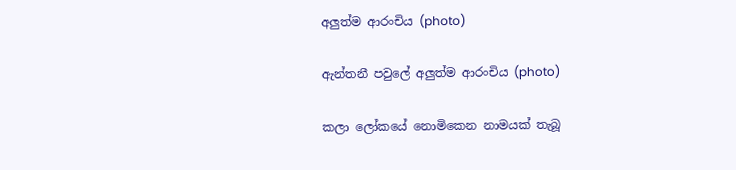අලුත්ම ආරංචිය (photo)

ඇන්තනී පවුලේ අලුත්ම ආරංචිය (photo)

කලා ලෝකයේ නොමිකෙන නාමයක් තැබූ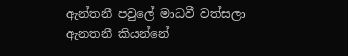ඇන්තනී පවුලේ මාධවී වත්සලා ඇනතනී කියන්නේ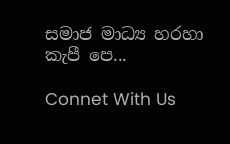සමාජ මාධ්‍ය හරහා කැපී පෙ...

Connet With Us